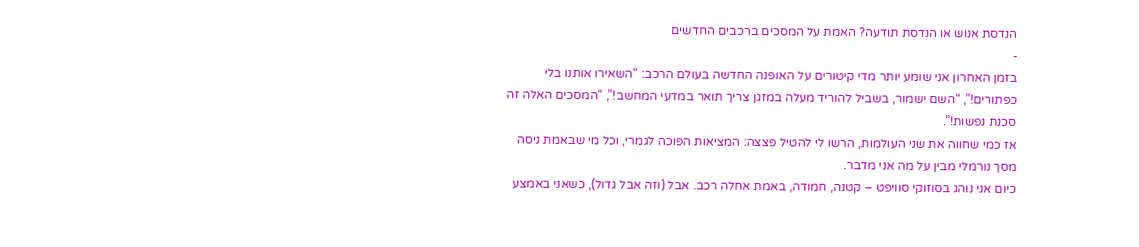הנדסת אנוש או הנדסת תודעה? האמת על המסכים ברכבים החדשים
-
בזמן האחרון אני שומע יותר מדי קיטורים על האופנה החדשה בעולם הרכב: “השאירו אותנו בלי כפתורים!”, “השם ישמור, בשביל להוריד מעלה במזגן צריך תואר במדעי המחשב!”, “המסכים האלה זה סכנת נפשות!”.
אז כמי שחווה את שני העולמות, הרשו לי להטיל פצצה: המציאות הפוכה לגמרי, וכל מי שבאמת ניסה מסך נורמלי מבין על מה אני מדבר.
כיום אני נוהג בסוזוקי סוויפט – קטנה, חמודה, באמת אחלה רכב. אבל (וזה אבל גדול), כשאני באמצע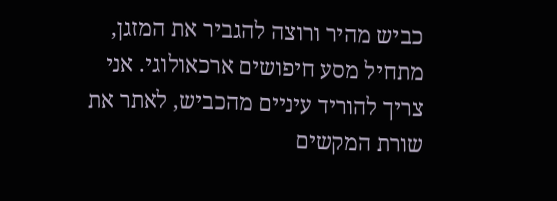כביש מהיר ורוצה להגביר את המזגן, מתחיל מסע חיפושים ארכאולוגי. אני צריך להוריד עיניים מהכביש, לאתר את שורת המקשים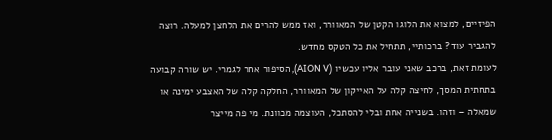הפיזיים, למצוא את הלוגו הקטן של המאוורר, ואז ממש להרים את הלחצן למעלה. רוצה להגביר עוד? ברכותיי, תתחיל את כל הטקס מחדש.
לעומת זאת, ברכב שאני עובר אליו עכשיו (AION V), הסיפור אחר לגמרי. יש שורה קבועה בתחתית המסך, לחיצה קלה על האייקון של המאוורר, החלקה קלה של האצבע ימינה או שמאלה – וזהו. בשנייה אחת ובלי להסתכל, העוצמה מכוונת. מי פה מייצר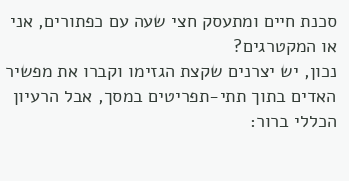סכנת חיים ומתעסק חצי שעה עם כפתורים, אני או המקטרגים?
נכון, יש יצרנים שקצת הגזימו וקברו את מפשיר האדים בתוך תתי-תפריטים במסך, אבל הרעיון הכללי ברור: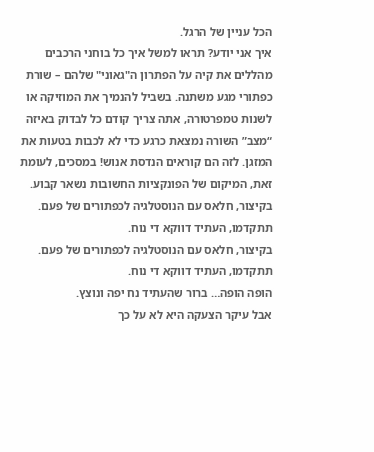הכל עניין של הרגל.
איך אני יודע? תראו למשל איך כל בוחני הרכבים מהללים את קיה על הפתרון ה"גאוני" שלהם – שורת כפתורי מגע משתנה. בשביל להנמיך את המוזיקה או לשנות טמפרטורה, אתה צריך קודם כל לבדוק באיזה “מצב” השורה נמצאת כרגע כדי לא לכבות בטעות את המזגן. לזה הם קוראים הנדסת אנוש! במסכים, לעומת זאת, המיקום של הפונקציות החשובות נשאר קבוע.
בקיצור, חלאס עם הנוסטלגיה לכפתורים של פעם. תתקדמו, העתיד דווקא די נוח.
בקיצור, חלאס עם הנוסטלגיה לכפתורים של פעם. תתקדמו, העתיד דווקא די נוח.
הופה הופה… ברור שהעתיד נח יפה ונוצץ.
אבל עיקר הצעקה היא לא על כך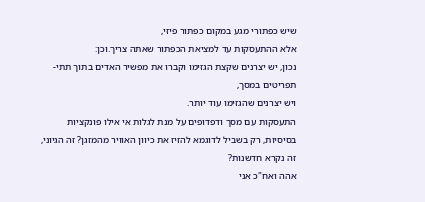שיש כפתורי מגע במקום כפתור פיזי,
אלא ההתעסקות עד למציאת הכפתור שאתה צריך.וכן:
נכון, יש יצרנים שקצת הגזימו וקברו את מפשיר האדים בתוך תתי-תפריטים במסך,
ויש יצרנים שהגזימו עוד יותר.
התעסקות עם מסך ודפדופים על מנת לגלות אי אילו פונקציות בסיסיות, רק בשביל לדוגמא להזיז את כיוון האוויר מהמזגן? זה הגיוני, זה נקרא חדשנות?
אהה ואח"כ אני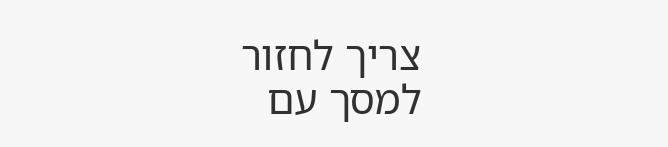צריך לחזור למסך עם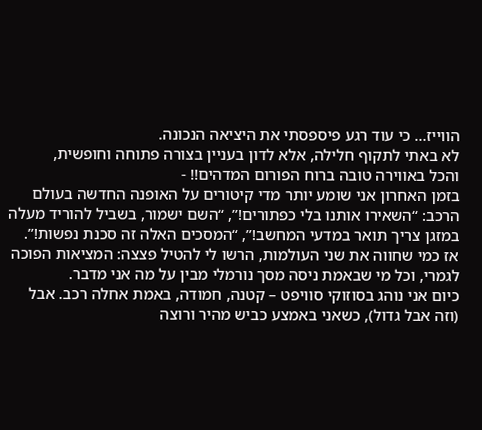הווייז… כי עוד רגע פיספסתי את היציאה הנכונה.
לא באתי לתקוף חלילה, אלא לדון בעניין בצורה פתוחה וחופשית,
והכל באווירה טובה ברוח הפורום המדהים!! -
בזמן האחרון אני שומע יותר מדי קיטורים על האופנה החדשה בעולם הרכב: “השאירו אותנו בלי כפתורים!”, “השם ישמור, בשביל להוריד מעלה במזגן צריך תואר במדעי המחשב!”, “המסכים האלה זה סכנת נפשות!”.
אז כמי שחווה את שני העולמות, הרשו לי להטיל פצצה: המציאות הפוכה לגמרי, וכל מי שבאמת ניסה מסך נורמלי מבין על מה אני מדבר.
כיום אני נוהג בסוזוקי סוויפט – קטנה, חמודה, באמת אחלה רכב. אבל (וזה אבל גדול), כשאני באמצע כביש מהיר ורוצה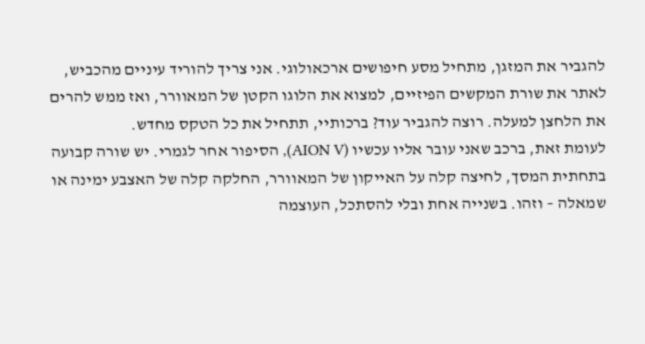להגביר את המזגן, מתחיל מסע חיפושים ארכאולוגי. אני צריך להוריד עיניים מהכביש, לאתר את שורת המקשים הפיזיים, למצוא את הלוגו הקטן של המאוורר, ואז ממש להרים את הלחצן למעלה. רוצה להגביר עוד? ברכותיי, תתחיל את כל הטקס מחדש.
לעומת זאת, ברכב שאני עובר אליו עכשיו (AION V), הסיפור אחר לגמרי. יש שורה קבועה בתחתית המסך, לחיצה קלה על האייקון של המאוורר, החלקה קלה של האצבע ימינה או שמאלה – וזהו. בשנייה אחת ובלי להסתכל, העוצמה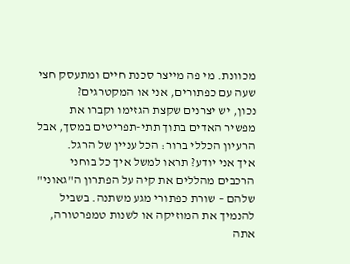מכוונת. מי פה מייצר סכנת חיים ומתעסק חצי שעה עם כפתורים, אני או המקטרגים?
נכון, יש יצרנים שקצת הגזימו וקברו את מפשיר האדים בתוך תתי-תפריטים במסך, אבל הרעיון הכללי ברור: הכל עניין של הרגל.
איך אני יודע? תראו למשל איך כל בוחני הרכבים מהללים את קיה על הפתרון ה"גאוני" שלהם – שורת כפתורי מגע משתנה. בשביל להנמיך את המוזיקה או לשנות טמפרטורה, אתה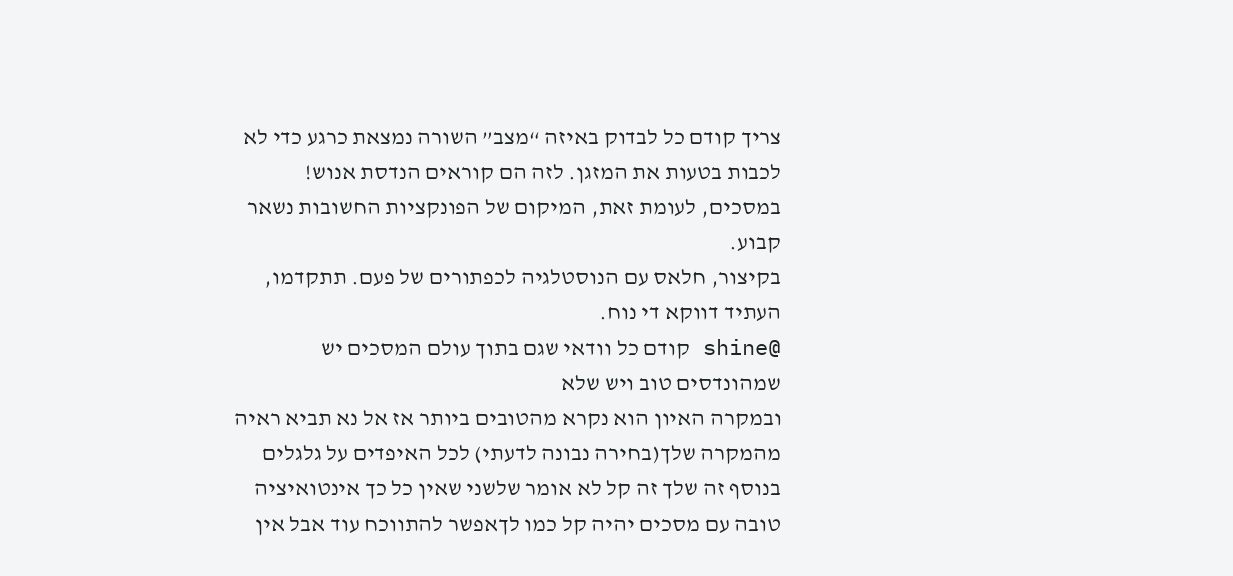צריך קודם כל לבדוק באיזה “מצב” השורה נמצאת כרגע כדי לא לכבות בטעות את המזגן. לזה הם קוראים הנדסת אנוש! במסכים, לעומת זאת, המיקום של הפונקציות החשובות נשאר קבוע.
בקיצור, חלאס עם הנוסטלגיה לכפתורים של פעם. תתקדמו, העתיד דווקא די נוח.
@shine קודם כל וודאי שגם בתוך עולם המסכים יש שמהונדסים טוב ויש שלא
ובמקרה האיון הוא נקרא מהטובים ביותר אז אל נא תביא ראיה מהמקרה שלך(בחירה נבונה לדעתי) לכל האיפדים על גלגלים
בנוסף זה שלך זה קל לא אומר שלשני שאין כל כך אינטואיציה טובה עם מסכים יהיה קל כמו לךאפשר להתווכח עוד אבל אין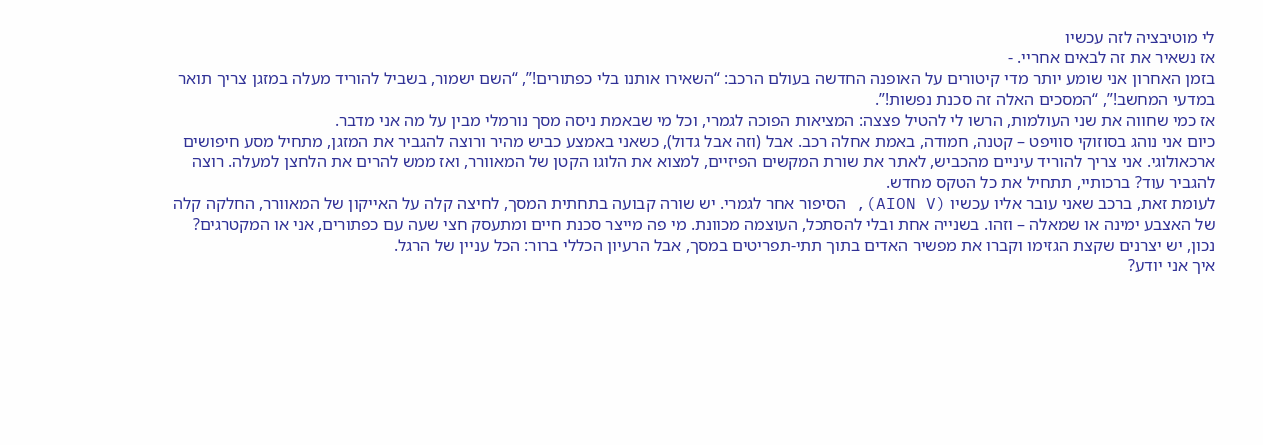לי מוטיבציה לזה עכשיו
אז נשאיר את זה לבאים אחריי. -
בזמן האחרון אני שומע יותר מדי קיטורים על האופנה החדשה בעולם הרכב: “השאירו אותנו בלי כפתורים!”, “השם ישמור, בשביל להוריד מעלה במזגן צריך תואר במדעי המחשב!”, “המסכים האלה זה סכנת נפשות!”.
אז כמי שחווה את שני העולמות, הרשו לי להטיל פצצה: המציאות הפוכה לגמרי, וכל מי שבאמת ניסה מסך נורמלי מבין על מה אני מדבר.
כיום אני נוהג בסוזוקי סוויפט – קטנה, חמודה, באמת אחלה רכב. אבל (וזה אבל גדול), כשאני באמצע כביש מהיר ורוצה להגביר את המזגן, מתחיל מסע חיפושים ארכאולוגי. אני צריך להוריד עיניים מהכביש, לאתר את שורת המקשים הפיזיים, למצוא את הלוגו הקטן של המאוורר, ואז ממש להרים את הלחצן למעלה. רוצה להגביר עוד? ברכותיי, תתחיל את כל הטקס מחדש.
לעומת זאת, ברכב שאני עובר אליו עכשיו (AION V), הסיפור אחר לגמרי. יש שורה קבועה בתחתית המסך, לחיצה קלה על האייקון של המאוורר, החלקה קלה של האצבע ימינה או שמאלה – וזהו. בשנייה אחת ובלי להסתכל, העוצמה מכוונת. מי פה מייצר סכנת חיים ומתעסק חצי שעה עם כפתורים, אני או המקטרגים?
נכון, יש יצרנים שקצת הגזימו וקברו את מפשיר האדים בתוך תתי-תפריטים במסך, אבל הרעיון הכללי ברור: הכל עניין של הרגל.
איך אני יודע?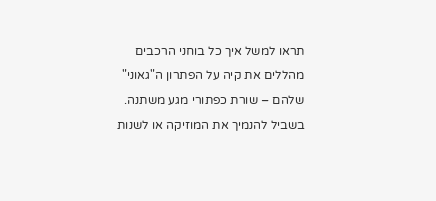תראו למשל איך כל בוחני הרכבים מהללים את קיה על הפתרון ה"גאוני" שלהם – שורת כפתורי מגע משתנה. בשביל להנמיך את המוזיקה או לשנות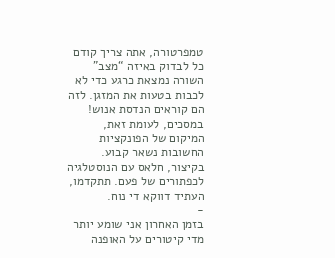טמפרטורה, אתה צריך קודם כל לבדוק באיזה “מצב” השורה נמצאת כרגע כדי לא לכבות בטעות את המזגן. לזה הם קוראים הנדסת אנוש! במסכים, לעומת זאת, המיקום של הפונקציות החשובות נשאר קבוע.
בקיצור, חלאס עם הנוסטלגיה לכפתורים של פעם. תתקדמו, העתיד דווקא די נוח.
-
בזמן האחרון אני שומע יותר מדי קיטורים על האופנה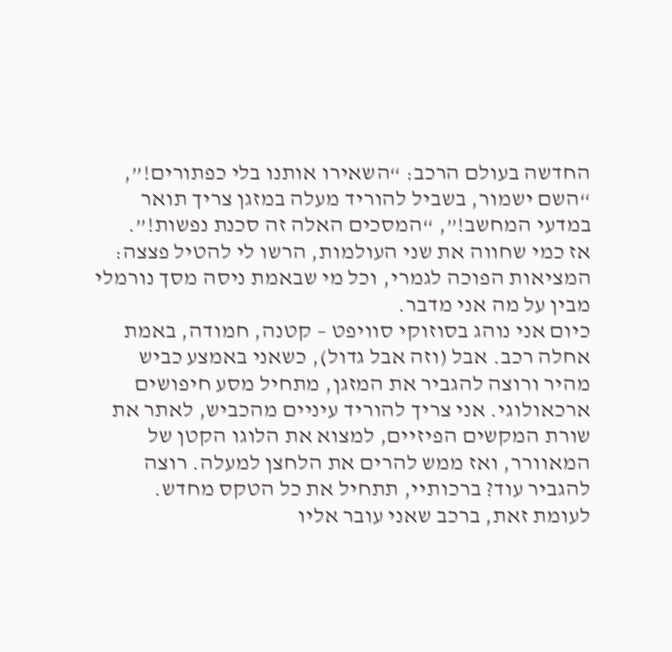החדשה בעולם הרכב: “השאירו אותנו בלי כפתורים!”, “השם ישמור, בשביל להוריד מעלה במזגן צריך תואר במדעי המחשב!”, “המסכים האלה זה סכנת נפשות!”.
אז כמי שחווה את שני העולמות, הרשו לי להטיל פצצה: המציאות הפוכה לגמרי, וכל מי שבאמת ניסה מסך נורמלי מבין על מה אני מדבר.
כיום אני נוהג בסוזוקי סוויפט – קטנה, חמודה, באמת אחלה רכב. אבל (וזה אבל גדול), כשאני באמצע כביש מהיר ורוצה להגביר את המזגן, מתחיל מסע חיפושים ארכאולוגי. אני צריך להוריד עיניים מהכביש, לאתר את שורת המקשים הפיזיים, למצוא את הלוגו הקטן של המאוורר, ואז ממש להרים את הלחצן למעלה. רוצה להגביר עוד? ברכותיי, תתחיל את כל הטקס מחדש.
לעומת זאת, ברכב שאני עובר אליו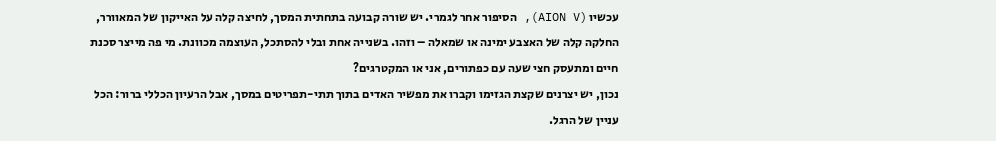עכשיו (AION V), הסיפור אחר לגמרי. יש שורה קבועה בתחתית המסך, לחיצה קלה על האייקון של המאוורר, החלקה קלה של האצבע ימינה או שמאלה – וזהו. בשנייה אחת ובלי להסתכל, העוצמה מכוונת. מי פה מייצר סכנת חיים ומתעסק חצי שעה עם כפתורים, אני או המקטרגים?
נכון, יש יצרנים שקצת הגזימו וקברו את מפשיר האדים בתוך תתי-תפריטים במסך, אבל הרעיון הכללי ברור: הכל עניין של הרגל.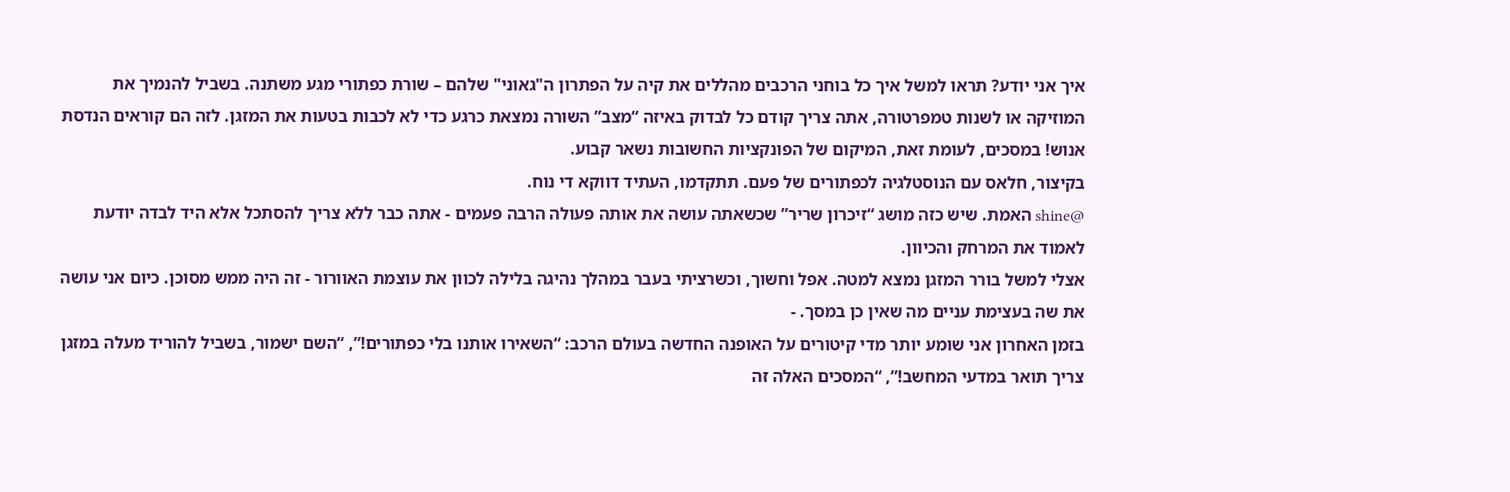איך אני יודע? תראו למשל איך כל בוחני הרכבים מהללים את קיה על הפתרון ה"גאוני" שלהם – שורת כפתורי מגע משתנה. בשביל להנמיך את המוזיקה או לשנות טמפרטורה, אתה צריך קודם כל לבדוק באיזה “מצב” השורה נמצאת כרגע כדי לא לכבות בטעות את המזגן. לזה הם קוראים הנדסת אנוש! במסכים, לעומת זאת, המיקום של הפונקציות החשובות נשאר קבוע.
בקיצור, חלאס עם הנוסטלגיה לכפתורים של פעם. תתקדמו, העתיד דווקא די נוח.
@shine האמת. שיש כזה מושג “זיכרון שריר” שכשאתה עושה את אותה פעולה הרבה פעמים - אתה כבר ללא צריך להסתכל אלא היד לבדה יודעת לאמוד את המרחק והכיוון.
אצלי למשל בורר המזגן נמצא למטה. אפל וחשוך, וכשרציתי בעבר במהלך נהיגה בלילה לכוון את עוצמת האוורור - זה היה ממש מסוכן. כיום אני עושה את שה בעצימת עניים מה שאין כן במסך. -
בזמן האחרון אני שומע יותר מדי קיטורים על האופנה החדשה בעולם הרכב: “השאירו אותנו בלי כפתורים!”, “השם ישמור, בשביל להוריד מעלה במזגן צריך תואר במדעי המחשב!”, “המסכים האלה זה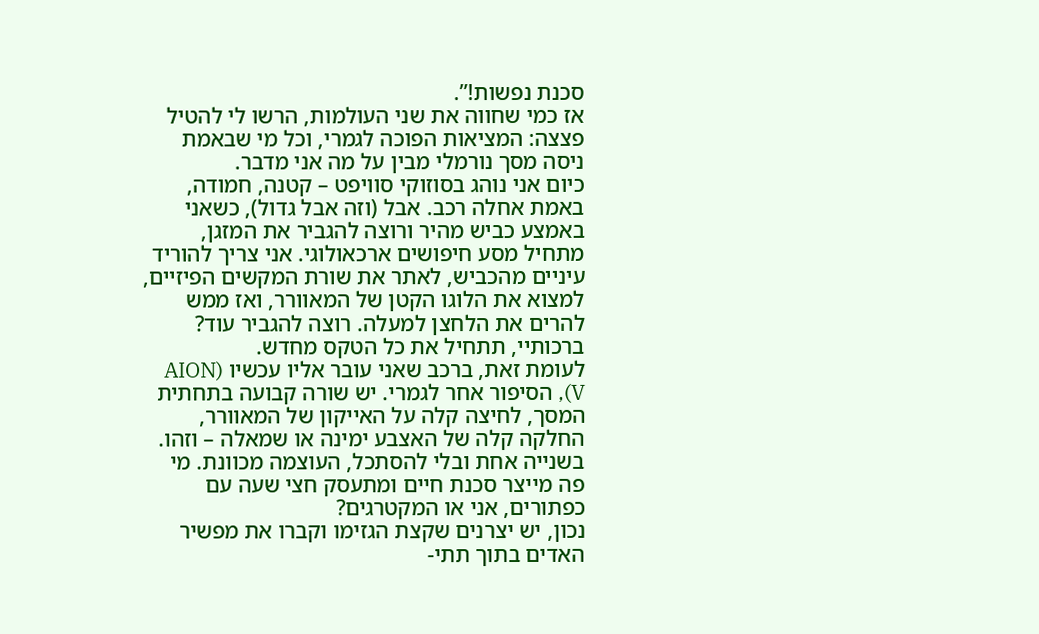סכנת נפשות!”.
אז כמי שחווה את שני העולמות, הרשו לי להטיל פצצה: המציאות הפוכה לגמרי, וכל מי שבאמת ניסה מסך נורמלי מבין על מה אני מדבר.
כיום אני נוהג בסוזוקי סוויפט – קטנה, חמודה, באמת אחלה רכב. אבל (וזה אבל גדול), כשאני באמצע כביש מהיר ורוצה להגביר את המזגן, מתחיל מסע חיפושים ארכאולוגי. אני צריך להוריד עיניים מהכביש, לאתר את שורת המקשים הפיזיים, למצוא את הלוגו הקטן של המאוורר, ואז ממש להרים את הלחצן למעלה. רוצה להגביר עוד? ברכותיי, תתחיל את כל הטקס מחדש.
לעומת זאת, ברכב שאני עובר אליו עכשיו (AION V), הסיפור אחר לגמרי. יש שורה קבועה בתחתית המסך, לחיצה קלה על האייקון של המאוורר, החלקה קלה של האצבע ימינה או שמאלה – וזהו. בשנייה אחת ובלי להסתכל, העוצמה מכוונת. מי פה מייצר סכנת חיים ומתעסק חצי שעה עם כפתורים, אני או המקטרגים?
נכון, יש יצרנים שקצת הגזימו וקברו את מפשיר האדים בתוך תתי-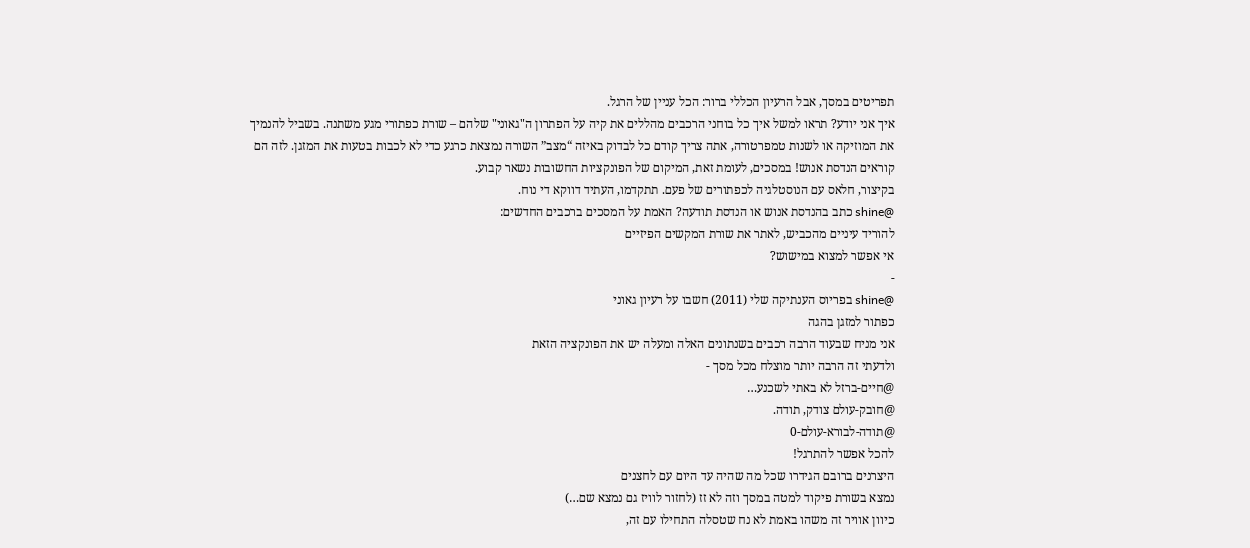תפריטים במסך, אבל הרעיון הכללי ברור: הכל עניין של הרגל.
איך אני יודע? תראו למשל איך כל בוחני הרכבים מהללים את קיה על הפתרון ה"גאוני" שלהם – שורת כפתורי מגע משתנה. בשביל להנמיך את המוזיקה או לשנות טמפרטורה, אתה צריך קודם כל לבדוק באיזה “מצב” השורה נמצאת כרגע כדי לא לכבות בטעות את המזגן. לזה הם קוראים הנדסת אנוש! במסכים, לעומת זאת, המיקום של הפונקציות החשובות נשאר קבוע.
בקיצור, חלאס עם הנוסטלגיה לכפתורים של פעם. תתקדמו, העתיד דווקא די נוח.
@shine כתב בהנדסת אנוש או הנדסת תודעה? האמת על המסכים ברכבים החדשים:
להוריד עיניים מהכביש, לאתר את שורת המקשים הפיזיים
אי אפשר למצוא במישוש?
-
@shine בפריוס הענתיקה שלי (2011) חשבו על רעיון גאוני
כפתור למזגן בהגה
אני מניח שבעוד הרבה רכבים בשנתונים האלה ומעלה יש את הפונקציה הזאת
ולדעתי זה הרבה יותר מוצלח מכל מסך -
@חיים-ברזל לא באתי לשכנע…
@חובק-עולם צודק, תודה.
@תודה-לבורא-עולם-0
להכל אפשר להתרגל!
היצרנים ברובם הגידרו שכל מה שהיה עד היום עם לחצנים
נמצא בשורת פיקוד למטה במסך וזה לא זז (לחזור לוויז גם נמצא שם…)
כיוון אוויר זה משהו באמת לא נח שטסלה התחילו עם זה,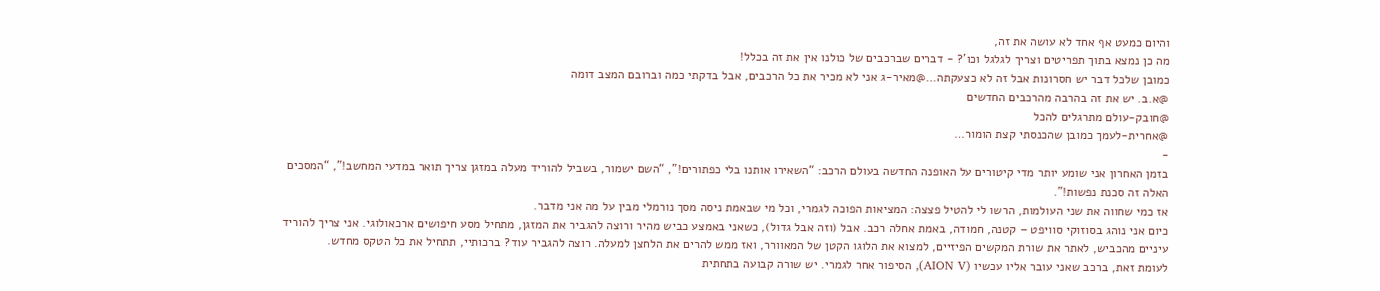והיום כמעט אף אחד לא עושה את זה,
מה כן נמצא בתוך תפריטים וצריך לגלגל וכו’? - דברים שברכבים של כולנו אין את זה בכלל!
כמובן שלכל דבר יש חסרונות אבל זה לא כצעקתה…@מאיר-ג אני לא מכיר את כל הרכבים, אבל בדקתי כמה וברובם המצב דומה
@א.ב. יש את זה בהרבה מהרכבים החדשים
@חובק-עולם מתרגלים להכל
@אחרית-לעמך כמובן שהכנסתי קצת הומור…
-
בזמן האחרון אני שומע יותר מדי קיטורים על האופנה החדשה בעולם הרכב: “השאירו אותנו בלי כפתורים!”, “השם ישמור, בשביל להוריד מעלה במזגן צריך תואר במדעי המחשב!”, “המסכים האלה זה סכנת נפשות!”.
אז כמי שחווה את שני העולמות, הרשו לי להטיל פצצה: המציאות הפוכה לגמרי, וכל מי שבאמת ניסה מסך נורמלי מבין על מה אני מדבר.
כיום אני נוהג בסוזוקי סוויפט – קטנה, חמודה, באמת אחלה רכב. אבל (וזה אבל גדול), כשאני באמצע כביש מהיר ורוצה להגביר את המזגן, מתחיל מסע חיפושים ארכאולוגי. אני צריך להוריד עיניים מהכביש, לאתר את שורת המקשים הפיזיים, למצוא את הלוגו הקטן של המאוורר, ואז ממש להרים את הלחצן למעלה. רוצה להגביר עוד? ברכותיי, תתחיל את כל הטקס מחדש.
לעומת זאת, ברכב שאני עובר אליו עכשיו (AION V), הסיפור אחר לגמרי. יש שורה קבועה בתחתית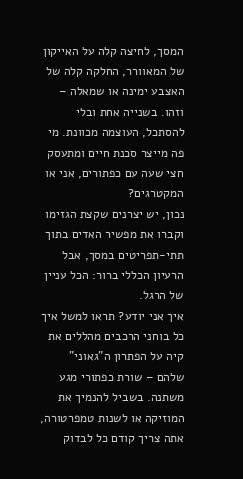המסך, לחיצה קלה על האייקון של המאוורר, החלקה קלה של האצבע ימינה או שמאלה – וזהו. בשנייה אחת ובלי להסתכל, העוצמה מכוונת. מי פה מייצר סכנת חיים ומתעסק חצי שעה עם כפתורים, אני או המקטרגים?
נכון, יש יצרנים שקצת הגזימו וקברו את מפשיר האדים בתוך תתי-תפריטים במסך, אבל הרעיון הכללי ברור: הכל עניין של הרגל.
איך אני יודע? תראו למשל איך כל בוחני הרכבים מהללים את קיה על הפתרון ה"גאוני" שלהם – שורת כפתורי מגע משתנה. בשביל להנמיך את המוזיקה או לשנות טמפרטורה, אתה צריך קודם כל לבדוק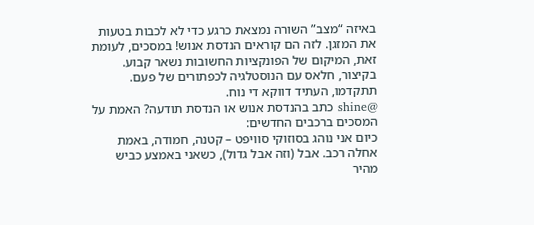באיזה “מצב” השורה נמצאת כרגע כדי לא לכבות בטעות את המזגן. לזה הם קוראים הנדסת אנוש! במסכים, לעומת זאת, המיקום של הפונקציות החשובות נשאר קבוע.
בקיצור, חלאס עם הנוסטלגיה לכפתורים של פעם. תתקדמו, העתיד דווקא די נוח.
@shine כתב בהנדסת אנוש או הנדסת תודעה? האמת על המסכים ברכבים החדשים:
כיום אני נוהג בסוזוקי סוויפט – קטנה, חמודה, באמת אחלה רכב. אבל (וזה אבל גדול), כשאני באמצע כביש מהיר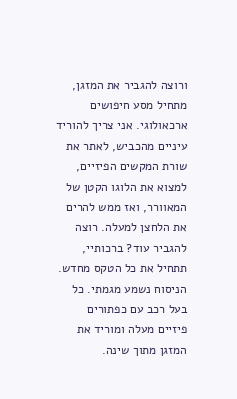ורוצה להגביר את המזגן, מתחיל מסע חיפושים ארכאולוגי. אני צריך להוריד עיניים מהכביש, לאתר את שורת המקשים הפיזיים, למצוא את הלוגו הקטן של המאוורר, ואז ממש להרים את הלחצן למעלה. רוצה להגביר עוד? ברכותיי, תתחיל את כל הטקס מחדש.
הניסוח נשמע מגמתי. כל בעל רכב עם כפתורים פיזיים מעלה ומוריד את המזגן מתוך שינה.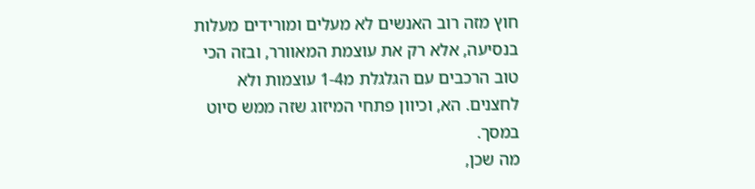חוץ מזה רוב האנשים לא מעלים ומורידים מעלות בנסיעה, אלא רק את עוצמת המאוורר, ובזה הכי טוב הרכבים עם הגלגלת מ1-4 עוצמות ולא לחצנים. הא, וכיוון פתחי המיזוג שזה ממש סיוט במסך.
מה שכן,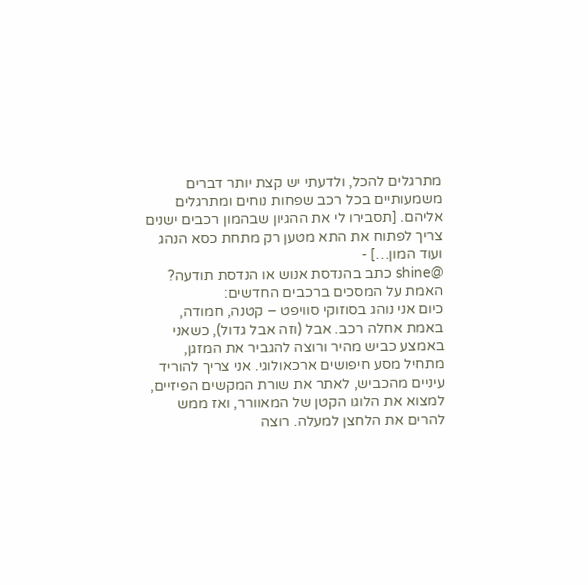מתרגלים להכל, ולדעתי יש קצת יותר דברים משמעותיים בכל רכב שפחות נוחים ומתרגלים אליהם. [תסבירו לי את ההגיון שבהמון רכבים ישנים צריך לפתוח את התא מטען רק מתחת כסא הנהג ועוד המון…] -
@shine כתב בהנדסת אנוש או הנדסת תודעה? האמת על המסכים ברכבים החדשים:
כיום אני נוהג בסוזוקי סוויפט – קטנה, חמודה, באמת אחלה רכב. אבל (וזה אבל גדול), כשאני באמצע כביש מהיר ורוצה להגביר את המזגן, מתחיל מסע חיפושים ארכאולוגי. אני צריך להוריד עיניים מהכביש, לאתר את שורת המקשים הפיזיים, למצוא את הלוגו הקטן של המאוורר, ואז ממש להרים את הלחצן למעלה. רוצה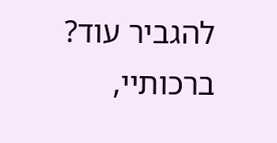להגביר עוד? ברכותיי,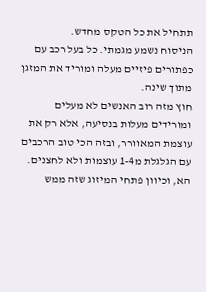תתחיל את כל הטקס מחדש.
הניסוח נשמע מגמתי. כל בעל רכב עם כפתורים פיזיים מעלה ומוריד את המזגן מתוך שינה.
חוץ מזה רוב האנשים לא מעלים ומורידים מעלות בנסיעה, אלא רק את עוצמת המאוורר, ובזה הכי טוב הרכבים עם הגלגלת מ1-4 עוצמות ולא לחצנים. הא, וכיוון פתחי המיזוג שזה ממש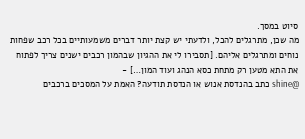סיוט במסך.
מה שכן, מתרגלים להכל, ולדעתי יש קצת יותר דברים משמעותיים בכל רכב שפחות נוחים ומתרגלים אליהם. [תסבירו לי את ההגיון שבהמון רכבים ישנים צריך לפתוח את התא מטען רק מתחת כסא הנהג ועוד המון…] -
@shine כתב בהנדסת אנוש או הנדסת תודעה? האמת על המסכים ברכבים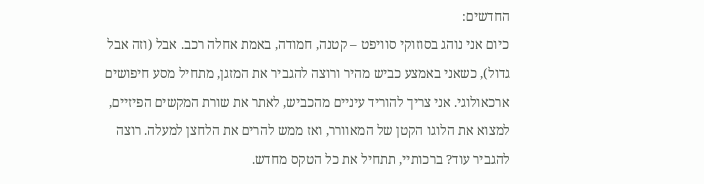החדשים:
כיום אני נוהג בסוזוקי סוויפט – קטנה, חמודה, באמת אחלה רכב. אבל (וזה אבל גדול), כשאני באמצע כביש מהיר ורוצה להגביר את המזגן, מתחיל מסע חיפושים ארכאולוגי. אני צריך להוריד עיניים מהכביש, לאתר את שורת המקשים הפיזיים, למצוא את הלוגו הקטן של המאוורר, ואז ממש להרים את הלחצן למעלה. רוצה להגביר עוד? ברכותיי, תתחיל את כל הטקס מחדש.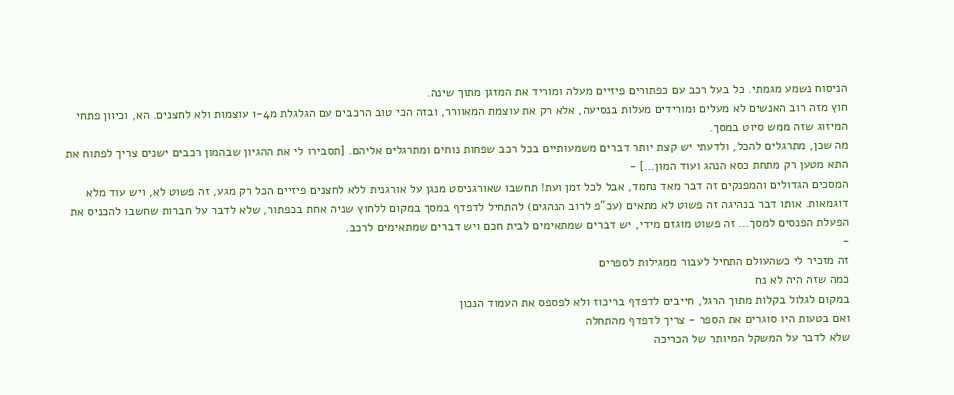הניסוח נשמע מגמתי. כל בעל רכב עם כפתורים פיזיים מעלה ומוריד את המזגן מתוך שינה.
חוץ מזה רוב האנשים לא מעלים ומורידים מעלות בנסיעה, אלא רק את עוצמת המאוורר, ובזה הכי טוב הרכבים עם הגלגלת מ1-4 עוצמות ולא לחצנים. הא, וכיוון פתחי המיזוג שזה ממש סיוט במסך.
מה שכן, מתרגלים להכל, ולדעתי יש קצת יותר דברים משמעותיים בכל רכב שפחות נוחים ומתרגלים אליהם. [תסבירו לי את ההגיון שבהמון רכבים ישנים צריך לפתוח את התא מטען רק מתחת כסא הנהג ועוד המון…] -
המסכים הגדולים והמפנקים זה דבר מאד נחמד, אבל לכל זמן ועת! תחשבו שאורגניסט מנגן על אורגנית ללא לחצנים פיזיים הכל רק מגע, זה פשוט לא, ויש עוד מלא דוגמאות. אותו דבר בנהיגה זה פשוט לא מתאים (עכ"פ לרוב הנהגים) להתחיל לדפדף במסך במקום ללחוץ שניה אחת בכפתור, שלא לדבר על חברות שחשבו להכניס את הפעלת הפנסים למסך… זה פשוט מוגזם מידי, יש דברים שמתאימים לבית חכם ויש דברים שמתאימים לרכב.
-
זה מזכיר לי כשהעולם התחיל לעבור ממגילות לספרים
כמה שזה היה לא נח
במקום לגלול בקלות מתוך הרגל, חייבים לדפדף בריכוז ולא לפספס את העמוד הנכון
ואם בטעות היו סוגרים את הספר - צריך לדפדף מהתחלה
שלא לדבר על המשקל המיותר של הכריכה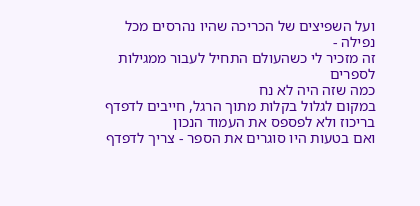ועל השפיצים של הכריכה שהיו נהרסים מכל נפילה -
זה מזכיר לי כשהעולם התחיל לעבור ממגילות לספרים
כמה שזה היה לא נח
במקום לגלול בקלות מתוך הרגל, חייבים לדפדף בריכוז ולא לפספס את העמוד הנכון
ואם בטעות היו סוגרים את הספר - צריך לדפדף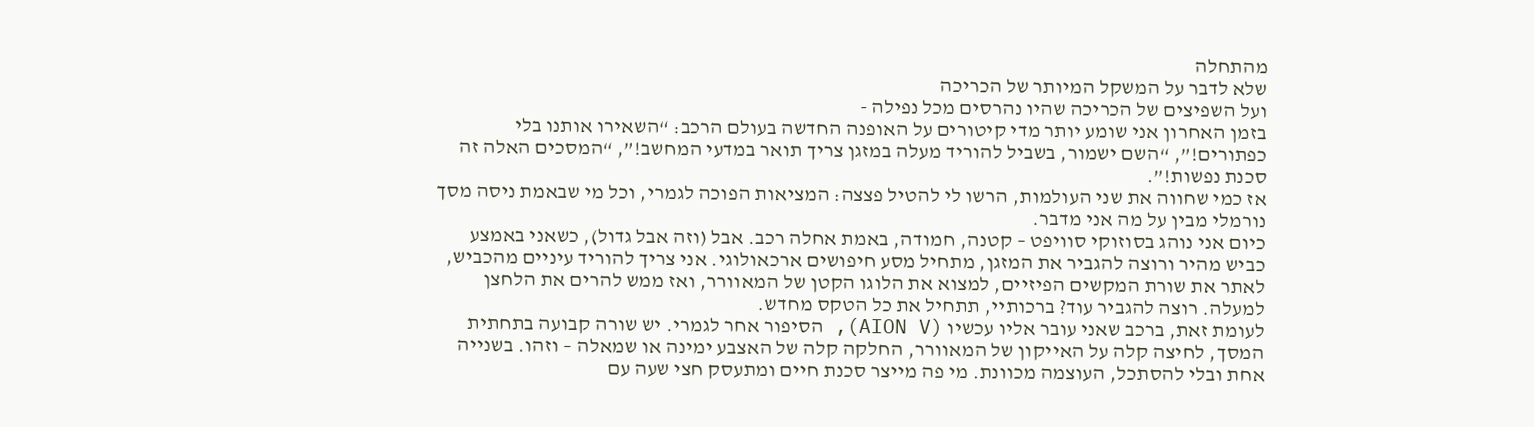מהתחלה
שלא לדבר על המשקל המיותר של הכריכה
ועל השפיצים של הכריכה שהיו נהרסים מכל נפילה -
בזמן האחרון אני שומע יותר מדי קיטורים על האופנה החדשה בעולם הרכב: “השאירו אותנו בלי כפתורים!”, “השם ישמור, בשביל להוריד מעלה במזגן צריך תואר במדעי המחשב!”, “המסכים האלה זה סכנת נפשות!”.
אז כמי שחווה את שני העולמות, הרשו לי להטיל פצצה: המציאות הפוכה לגמרי, וכל מי שבאמת ניסה מסך נורמלי מבין על מה אני מדבר.
כיום אני נוהג בסוזוקי סוויפט – קטנה, חמודה, באמת אחלה רכב. אבל (וזה אבל גדול), כשאני באמצע כביש מהיר ורוצה להגביר את המזגן, מתחיל מסע חיפושים ארכאולוגי. אני צריך להוריד עיניים מהכביש, לאתר את שורת המקשים הפיזיים, למצוא את הלוגו הקטן של המאוורר, ואז ממש להרים את הלחצן למעלה. רוצה להגביר עוד? ברכותיי, תתחיל את כל הטקס מחדש.
לעומת זאת, ברכב שאני עובר אליו עכשיו (AION V), הסיפור אחר לגמרי. יש שורה קבועה בתחתית המסך, לחיצה קלה על האייקון של המאוורר, החלקה קלה של האצבע ימינה או שמאלה – וזהו. בשנייה אחת ובלי להסתכל, העוצמה מכוונת. מי פה מייצר סכנת חיים ומתעסק חצי שעה עם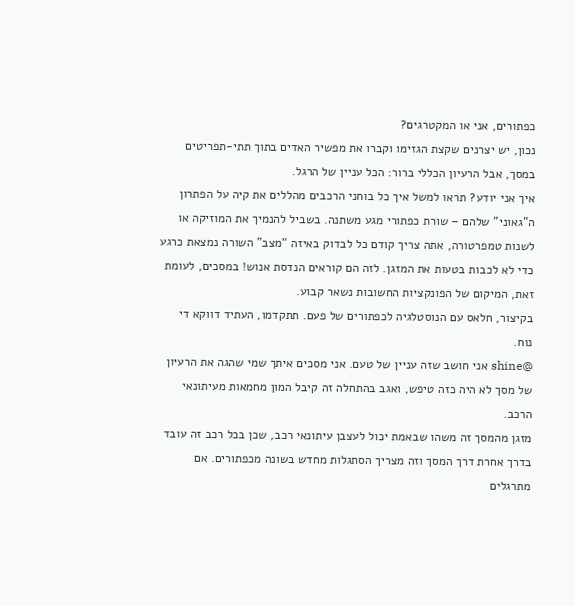כפתורים, אני או המקטרגים?
נכון, יש יצרנים שקצת הגזימו וקברו את מפשיר האדים בתוך תתי-תפריטים במסך, אבל הרעיון הכללי ברור: הכל עניין של הרגל.
איך אני יודע? תראו למשל איך כל בוחני הרכבים מהללים את קיה על הפתרון ה"גאוני" שלהם – שורת כפתורי מגע משתנה. בשביל להנמיך את המוזיקה או לשנות טמפרטורה, אתה צריך קודם כל לבדוק באיזה “מצב” השורה נמצאת כרגע כדי לא לכבות בטעות את המזגן. לזה הם קוראים הנדסת אנוש! במסכים, לעומת זאת, המיקום של הפונקציות החשובות נשאר קבוע.
בקיצור, חלאס עם הנוסטלגיה לכפתורים של פעם. תתקדמו, העתיד דווקא די נוח.
@shine אני חושב שזה עניין של טעם. אני מסכים איתך שמי שהגה את הרעיון של מסך לא היה כזה טיפש, ואגב בהתחלה זה קיבל המון מחמאות מעיתונאי הרכב.
מזגן מהמסך זה משהו שבאמת יכול לעצבן עיתונאי רכב, שכן בכל רכב זה עובד בדרך אחרת דרך המסך וזה מצריך הסתגלות מחדש בשונה מכפתורים. אם מתרגלים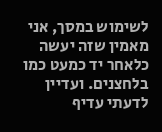לשימוש במסך, אני מאמין שזה יעשה כלאחר יד כמעט כמו בלחצנים. ועדיין לדעתי עדיף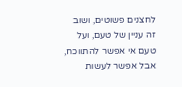לחצנים פשוטים, ושוב זה עניין של טעם, ועל טעם אי אפשר להתווכח, אבל אפשר לעשות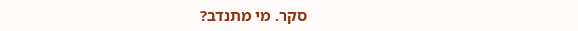סקר. מי מתנדב?